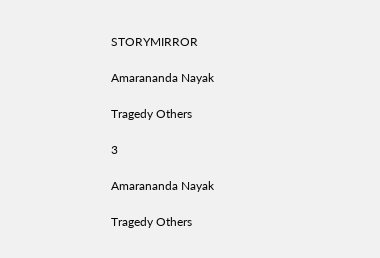STORYMIRROR

Amarananda Nayak

Tragedy Others

3

Amarananda Nayak

Tragedy Others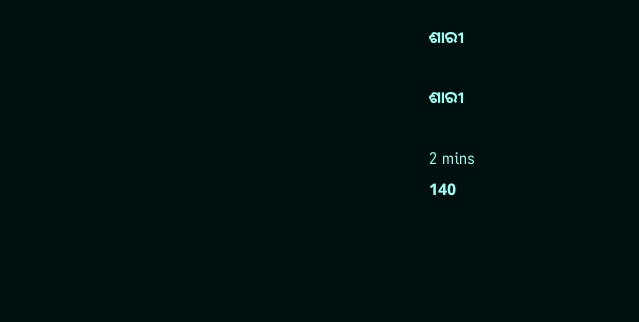ଶାରୀ

ଶାରୀ

2 mins
140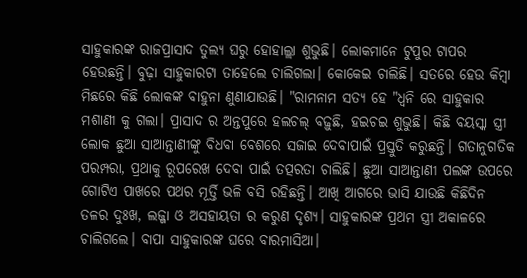ସାହୁକାରଙ୍କ ରାଜପ୍ରାସାଦ ତୁଲ୍ୟ ଘରୁ ହୋହାଲ୍ଲା ଶୁଭୁଛି। ଲୋକମାନେ ଟୁପୁର ଟାପର ହେଉଛନ୍ତି। ବୁଢ଼ା ସାହୁକାରଟା ତାହେଲେ ଚାଲିଗଲା। କୋକେଇ ଚାଲିଛି। ସତରେ ହେଉ କିମ୍ବା ମିଛରେ କିଛି ଲୋକଙ୍କ ବାହୁନା ଣୁଣାଯାଉଛି। "ରାମନାମ ସତ୍ୟ ହେ "ଧ୍ବନି ରେ ସାହୁକାର ମଶାଣୀ କୁ ଗଲା। ପ୍ରାସାଦ ର ଅନ୍ତପୁରେ ହଲଚଲ୍ ବଢ଼ୁଛି, ହଇଚଇ ଶୁଭୁଛି। କିଛି ବୟସ୍କା ସ୍ତ୍ରୀ ଲୋକ ଛୁଆ ସାଆନ୍ତାଣୀଙ୍କୁ ବିଧବା ବେଶରେ ସଜାଇ ଦେବାପାଇଁ ପ୍ରସ୍ତୁତି କରୁଛନ୍ତି। ଗତାନୁଗତିକ ପରମ୍ପରା, ପ୍ରଥାକୁ ରୂପରେଖ ଦେବା ପାଇଁ ତତ୍ପରତା ଚାଲିଛି। ଛୁଆ ସାଆନ୍ତାଣୀ ପଲଙ୍କ ଉପରେ ଗୋଟିଏ ପାଖରେ ପଥର ମୂର୍ତ୍ତି ଭଳି ବସି ରହିଛନ୍ତି। ଆଖି ଆଗରେ ଭାସି ଯାଉଛି କିଛିଦିନ ତଳର ଦୁଃଖ, ଲଜ୍ଜା ଓ ଅସହାୟତା ର କରୁଣ ଦୃଶ୍ୟ। ସାହୁକାରଙ୍କ ପ୍ରଥମ ସ୍ତ୍ରୀ ଅକାଳରେ ଚାଲିଗଲେ। ବାପା ସାହୁକାରଙ୍କ ଘରେ ବାରମାସିଆ।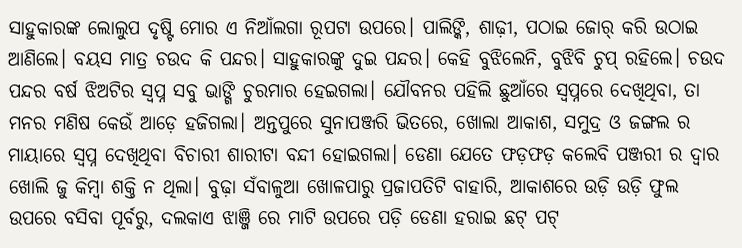ସାହୁକାରଙ୍କ ଲୋଲୁପ ଦୃଷ୍ଟି ମୋର ଏ ନିଆଁଲଗା ରୂପଟା ଉପରେ। ପାଲିଙ୍କି, ଶାଢ଼ୀ, ପଠାଇ ଜୋର୍ କରି ଉଠାଇ ଆଣିଲେ। ବୟସ ମାତ୍ର ଚଉଦ କି ପନ୍ଦର। ସାହୁକାରଙ୍କୁ ଦୁଇ ପନ୍ଦର। କେହି ବୁଝିଲେନି, ବୁଝିବି ଚୁପ୍ ରହିଲେ। ଚଉଦ ପନ୍ଦର ବର୍ଷ ଝିଅଟିର ସ୍ବପ୍ନ ସବୁ ଭାଙ୍ଗି ଚୁରମାର ହେଇଗଲା। ଯୌବନର ପହିଲି ଛୁଆଁରେ ସ୍ବପ୍ନରେ ଦେଖିଥିବା, ତା ମନର ମଣିଷ କେଉଁ ଆଡ଼େ ହଜିଗଲା। ଅନ୍ତପୁରେ ସୁନାପଞ୍ଜରି ଭିତରେ, ଖୋଲା ଆକାଶ, ସମୁଦ୍ର ଓ ଜଙ୍ଗଲ ର ମାୟାରେ ସ୍ବପ୍ନ ଦେଖିଥିବା ବିଚାରୀ ଶାରୀଟା ବନ୍ଦୀ ହୋଇଗଲା। ଡେଣା ଯେତେ ଫଡ଼ଫଡ଼ କଲେବି ପଞ୍ଜରୀ ର ଦ୍ବାର ଖୋଲି ଜୁ କିମ୍ବା ଶକ୍ତି ନ ଥିଲା। ବୁଢ଼ା ସଁବାଳୁଆ ଖୋଳପାରୁ ପ୍ରଜାପତିଟି ବାହାରି, ଆକାଶରେ ଉଡ଼ି ଉଡ଼ି ଫୁଲ ଉପରେ ବସିବା ପୂର୍ବରୁ, ଦଲକାଏ ଝାଞ୍ଜି ରେ ମାଟି ଉପରେ ପଡ଼ି ଡେଣା ହରାଇ ଛଟ୍ ପଟ୍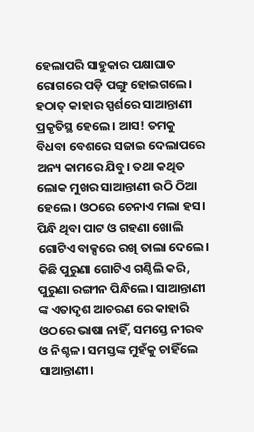ହେଲାପରି ସାହୁକାର ପକ୍ଷାଘାତ ରୋଗରେ ପଡ଼ି ପଙ୍ଗୁ ହୋଇଗଲେ। ହଠାତ୍ କାହାର ସ୍ପର୍ଶରେ ସାଆନ୍ତାଣୀ ପ୍ରକୃତିସ୍ଥ ହେଲେ। ଆସ! ତମକୁ ବିଧବା ବେଶରେ ସଜାଇ ଦେଲାପରେ ଅନ୍ୟ କାମରେ ଯିବୁ। ତଥା କଥିତ ଲୋକ ମୁଖର ସାଆନ୍ତାଣୀ ଉଠି ଠିଆ ହେଲେ। ଓଠରେ ଚେନାଏ ମଲା ହସ। ପିନ୍ଧି ଥିବା ପାଟ ଓ ଗହଣା ଖୋଲି ଗୋଟିଏ ବାକ୍ସରେ ରଖି ତାଲା ଦେଲେ। କିଛି ପୁରୁଣା ଗୋଟିଏ ଗଣ୍ଠିଲି କରି, ପୁରୁଣା ରଙ୍ଗୀନ ପିନ୍ଧିଲେ। ସାଆନ୍ତାଣୀ ଙ୍କ ଏତାଦୃଶ ଆଚରଣ ରେ କାହାରି ଓଠରେ ଭାଷା ନାହିଁ, ସମସ୍ତେ ନୀରବ ଓ ନିଶ୍ଚଳ। ସମସ୍ତଙ୍କ ମୁହଁକୁ ଚାହିଁଲେ ସାଆନ୍ତାଣୀ।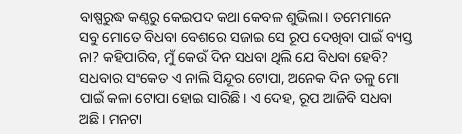ବାଷ୍ପରୁଦ୍ଧ କଣ୍ଠରୁ କେଇପଦ କଥା କେବଳ ଶୁଭିଲା। ତମେମାନେ ସବୁ ମୋତେ ବିଧବା ବେଶରେ ସଜାଇ ସେ ରୂପ ଦେଖିବା ପାଇଁ ବ୍ୟସ୍ତ ନା? କହିପାରିବ, ମୁଁ କେଉଁ ଦିନ ସଧବା ଥିଲି ଯେ ବିଧବା ହେବି? ସଧବାର ସଂକେତ ଏ ନାଲି ସିନ୍ଦୂର ଟୋପା, ଅନେକ ଦିନ ତଳୁ ମୋ ପାଇଁ କଳା ଟୋପା ହୋଇ ସାରିଛି। ଏ ଦେହ, ରୂପ ଆଜିବି ସଧବା ଅଛି। ମନଟା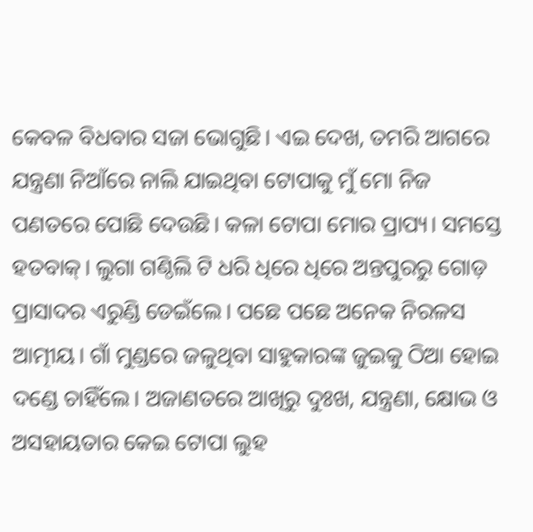କେବଳ ବିଧବାର ସଜା ଭୋଗୁଛି। ଏଇ ଦେଖ, ତମରି ଆଗରେ ଯନ୍ତ୍ରଣା ନିଆଁରେ ନାଲି ଯାଇଥିବା ଟୋପାକୁ ମୁଁ ମୋ ନିଜ ପଣତରେ ପୋଛି ଦେଉଛି। କଳା ଟୋପା ମୋର ପ୍ରାପ୍ୟ। ସମସ୍ତେ ହତବାକ୍। ଲୁଗା ଗଣ୍ଠିଲି ଟି ଧରି ଧିରେ ଧିରେ ଅନ୍ତପୁରରୁ ଗୋଡ଼ ପ୍ରାସାଦର ଏରୁଣ୍ଡି ଡେଇଁଲେ। ପଛେ ପଛେ ଅନେକ ନିରଳସ ଆତ୍ମୀୟ। ଗାଁ ମୁଣ୍ଡରେ ଜଳୁଥିବା ସାହୁକାରଙ୍କ ଜୁଇକୁ ଠିଆ ହୋଇ ଦଣ୍ଡେ ଚାହିଁଲେ। ଅଜାଣତରେ ଆଖିରୁ ଦୁଃଖ, ଯନ୍ତ୍ରଣା, କ୍ଷୋଭ ଓ ଅସହାୟତାର କେଇ ଟୋପା ଲୁହ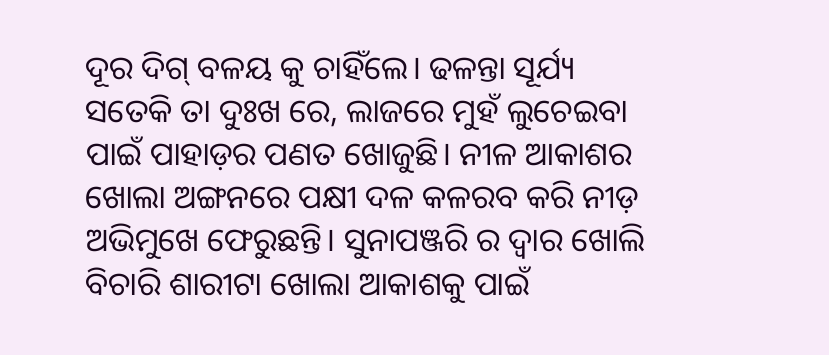ଦୂର ଦିଗ୍ ବଳୟ କୁ ଚାହିଁଲେ। ଢଳନ୍ତା ସୂର୍ଯ୍ୟ ସତେକି ତା ଦୁଃଖ ରେ, ଲାଜରେ ମୁହଁ ଲୁଚେଇବା ପାଇଁ ପାହାଡ଼ର ପଣତ ଖୋଜୁଛି। ନୀଳ ଆକାଶର ଖୋଲା ଅଙ୍ଗନରେ ପକ୍ଷୀ ଦଳ କଳରବ କରି ନୀଡ଼ ଅଭିମୁଖେ ଫେରୁଛନ୍ତି। ସୁନାପଞ୍ଜରି ର ଦ୍ବାର ଖୋଲି ବିଚାରି ଶାରୀଟା ଖୋଲା ଆକାଶକୁ ପାଇଁ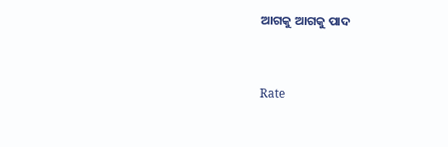ଆଗକୁ ଆଗକୁ ପାଦ


Rate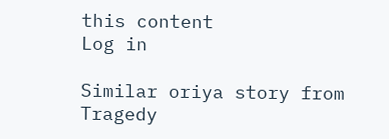this content
Log in

Similar oriya story from Tragedy